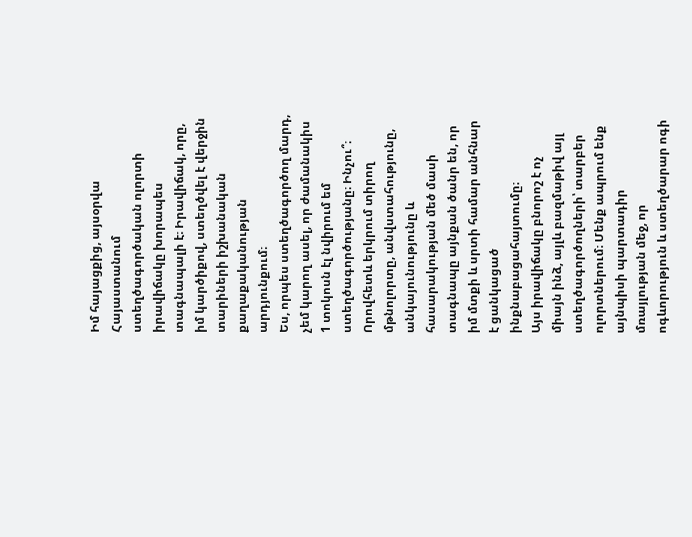Իմ հայացքից, այսօրվա Հայաստանում ստեղծագործական ոլորտի իրավիճակը խորապես տագնապալի է։ Իրավիճակ, որը, իմ կարծիքով, ստեղծվել է վերջին տարիների իշխանական քաղաքականության արդյունքում։
Ես, որպես ստեղծագործող մարդ, չեմ կարող ասել, որ ժամանակիս 1 տոկոսն էլ նվիրում եմ ստեղծագործությանը։ Ինչու՞։ Որովհետև երկրում տիրող մթնոլորտը, անվստահությունը, անկայունությունը և հասարակության մեծ մասի տագնապը այնքան ծանր են, որ իմ մտքի և սրտի համար անհնար է ցանկացած ինքնաբացահայտումը։
Այս իրավիճակը բնորոշ է ոչ միայն ինձ, այլև բազմաթիվ այլ ստեղծագործողների՝ տարբեր ոլորտներում։ Մենք ապրում ենք այնպիսի պարտադիր մռայլության մեջ, որ ոգևորություն և ստեղծարար ոգի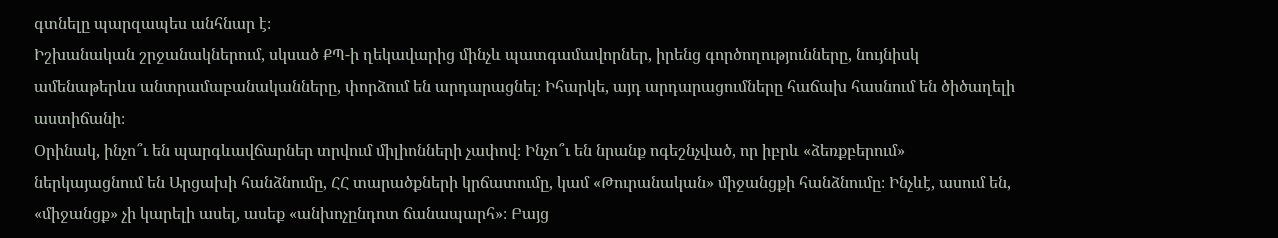գտնելը պարզապես անհնար է։
Իշխանական շրջանակներում, սկսած ՔՊ-ի ղեկավարից մինչև պատգամավորներ, իրենց գործողությունները, նույնիսկ ամենաթերևս անտրամաբանականները, փորձում են արդարացնել։ Իհարկե, այդ արդարացումները հաճախ հասնում են ծիծաղելի աստիճանի։
Օրինակ, ինչո՞ւ են պարգևավճարներ տրվում միլիոնների չափով։ Ինչո՞ւ են նրանք ոգեշնչված, որ իբրև «ձեռքբերում» ներկայացնում են Արցախի հանձնումը, ՀՀ տարածքների կրճատումը, կամ «Թուրանական» միջանցքի հանձնումը։ Ինչևէ, ասում են, «միջանցք» չի կարելի ասել, ասեք «անխոչընդոտ ճանապարհ»։ Բայց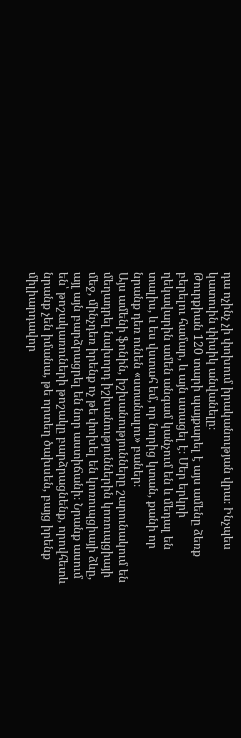դա ոչինչ չի փոխում իրականության վրա։ Ինչպես կատուին փիսիկ անվանելը։
Թուրքիան 120 տարի պայքարել է այս ամենը ձեռք բերելու համար, և այն ստացել է։ Մեր երկրի ղեկավարին ամեն անգամ կանչում են և մեդալ են տալիս, և ես վստահ եմ, որ նորից կտան, քանի որ նրանք դեռ ունեն «ստանալու» բաներ։
Այս ամենի ֆոնին, իշխանությունները շարունակում են մեղադրել նախորդ իշխանություններին կոռուպցիայի մեջ, մինչդեռ իրենք ոչ թե փոխել են կոռուպցիայի ձևը, այլ այն բարձրացրել են նոր աստիճանի։ Նրանք ասում են՝ թոշակառուների թոշակը բարձրացնենք, որովհետև նրանք չեն իմանա, թե որտեղ ծախսեն, բայց իրենք միլիարդավոր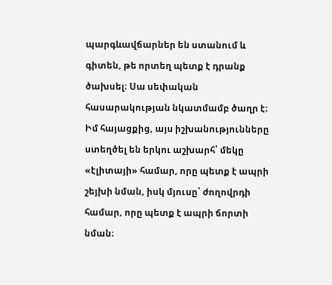պարգևավճարներ են ստանում և գիտեն, թե որտեղ պետք է դրանք ծախսել։ Սա սեփական հասարակության նկատմամբ ծաղր է։
Իմ հայացքից, այս իշխանությունները ստեղծել են երկու աշխարհ՝ մեկը «էլիտայի» համար, որը պետք է ապրի շեյխի նման, իսկ մյուսը՝ ժողովրդի համար, որը պետք է ապրի ճորտի նման։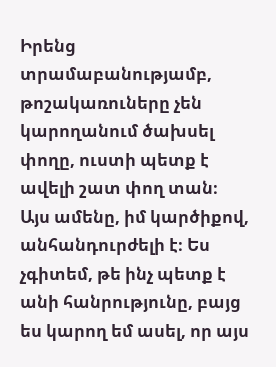Իրենց տրամաբանությամբ, թոշակառուները չեն կարողանում ծախսել փողը, ուստի պետք է ավելի շատ փող տան։
Այս ամենը, իմ կարծիքով, անհանդուրժելի է։ Ես չգիտեմ, թե ինչ պետք է անի հանրությունը, բայց ես կարող եմ ասել, որ այս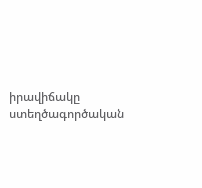իրավիճակը ստեղծագործական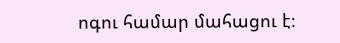ոգու համար մահացու է։